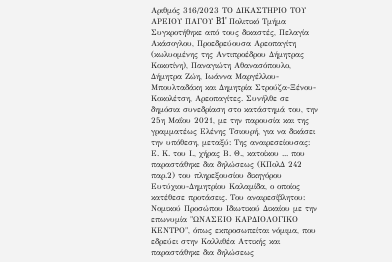Αριθμός 316/2023 ΤΟ ΔΙΚΑΣΤΗΡΙΟ ΤΟΥ ΑΡΕΙΟΥ ΠΑΓΟΥ B1' Πολιτικό Τμήμα Συγκροτήθηκε από τους δικαστές, Πελαγία Ακάσογλου, Προεδρεύουσα Αρεοπαγίτη (κωλυομένης της Αντιπροέδρου Δήμητρας Κοκοτίνη), Παναγιώτη Αθανασόπουλο, Δήμητρα Ζώη, Ιωάννα Μαργέλλου-Μπουλταδάκη και Δημητρία Στρούζα-Ξένου-Κοκολέτση, Aρεοπαγίτες. Συνήλθε σε δημόσια συνεδρίαση στο κατάστημά του, την 25η Μαΐου 2021, με την παρουσία και της γραμματέως Ελένης Τσιουρή, για να δικάσει την υπόθεση, μεταξύ: Της αναιρεσείουσας: Ε. Κ. του Ι., χήρας Β. Θ., κατοίκου ... που παραστάθηκε δια δηλώσεως (ΚΠολΔ 242 παρ.2) του πληρεξουσίου δικηγόρου Ευτύχιου-Δημητρίου Καλαμίδα, ο οποίος κατέθεσε προτάσεις. Του αναιρεσίβλητου: Νομικού Προσώπου Ιδιωτικού Δικαίου με την επωνυμία "ΩΝΑΣΕΙΟ ΚΑΡΔΙΟΛΟΓΙΚΟ ΚΕΝΤΡΟ", όπως εκπροσωπείται νόμιμα, που εδρεύει στην Καλλιθέα Αττικής και παραστάθηκε δια δηλώσεως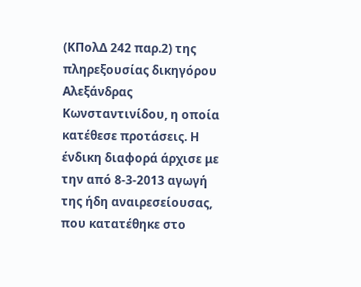(ΚΠολΔ 242 παρ.2) της πληρεξουσίας δικηγόρου Αλεξάνδρας Κωνσταντινίδου, η οποία κατέθεσε προτάσεις. Η ένδικη διαφορά άρχισε με την από 8-3-2013 αγωγή της ήδη αναιρεσείουσας, που κατατέθηκε στο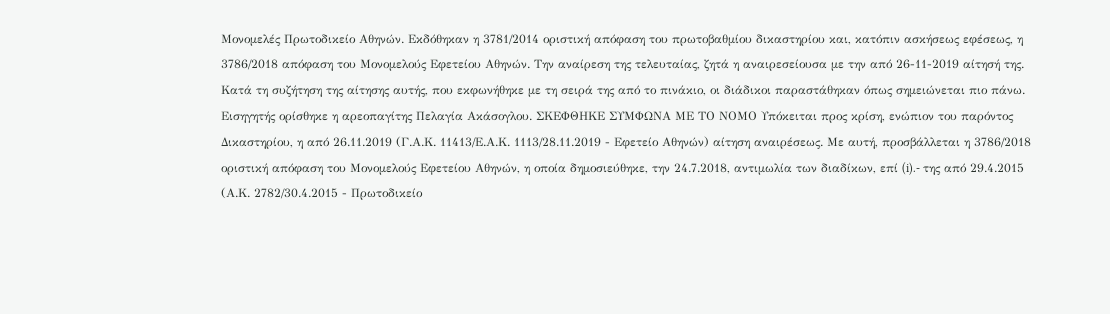Μονομελές Πρωτοδικείο Αθηνών. Εκδόθηκαν η 3781/2014 οριστική απόφαση του πρωτοβαθμίου δικαστηρίου και, κατόπιν ασκήσεως εφέσεως, η 3786/2018 απόφαση του Μονομελούς Εφετείου Αθηνών. Την αναίρεση της τελευταίας, ζητά η αναιρεσείουσα με την από 26-11-2019 αίτησή της. Κατά τη συζήτηση της αίτησης αυτής, που εκφωνήθηκε με τη σειρά της από το πινάκιο, οι διάδικοι παραστάθηκαν όπως σημειώνεται πιο πάνω. Εισηγητής ορίσθηκε η αρεοπαγίτης Πελαγία Ακάσογλου. ΣΚΕΦΘΗΚΕ ΣΥΜΦΩΝΑ ΜΕ ΤΟ ΝΟΜΟ Υπόκειται προς κρίση, ενώπιον του παρόντος Δικαστηρίου, η από 26.11.2019 (Γ.Α.Κ. 11413/Ε.Α.Κ. 1113/28.11.2019 - Εφετείο Αθηνών) αίτηση αναιρέσεως. Με αυτή, προσβάλλεται η 3786/2018 οριστική απόφαση του Μονομελούς Εφετείου Αθηνών, η οποία δημοσιεύθηκε, την 24.7.2018, αντιμωλία των διαδίκων, επί (i).- της από 29.4.2015 (Α.Κ. 2782/30.4.2015 - Πρωτοδικείο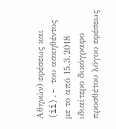Αθηνών) εφέσεως και (ii).- του ασκηθέντος με το από 15.3.2018 ιδιαίτερο δικόγραφο προσθέτου λόγου εφέσεως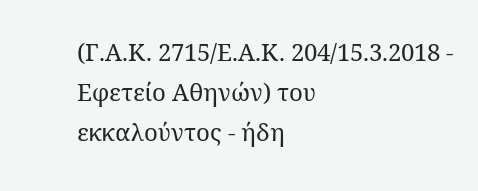(Γ.Α.Κ. 2715/Ε.Α.Κ. 204/15.3.2018 - Εφετείο Αθηνών) του εκκαλούντος - ήδη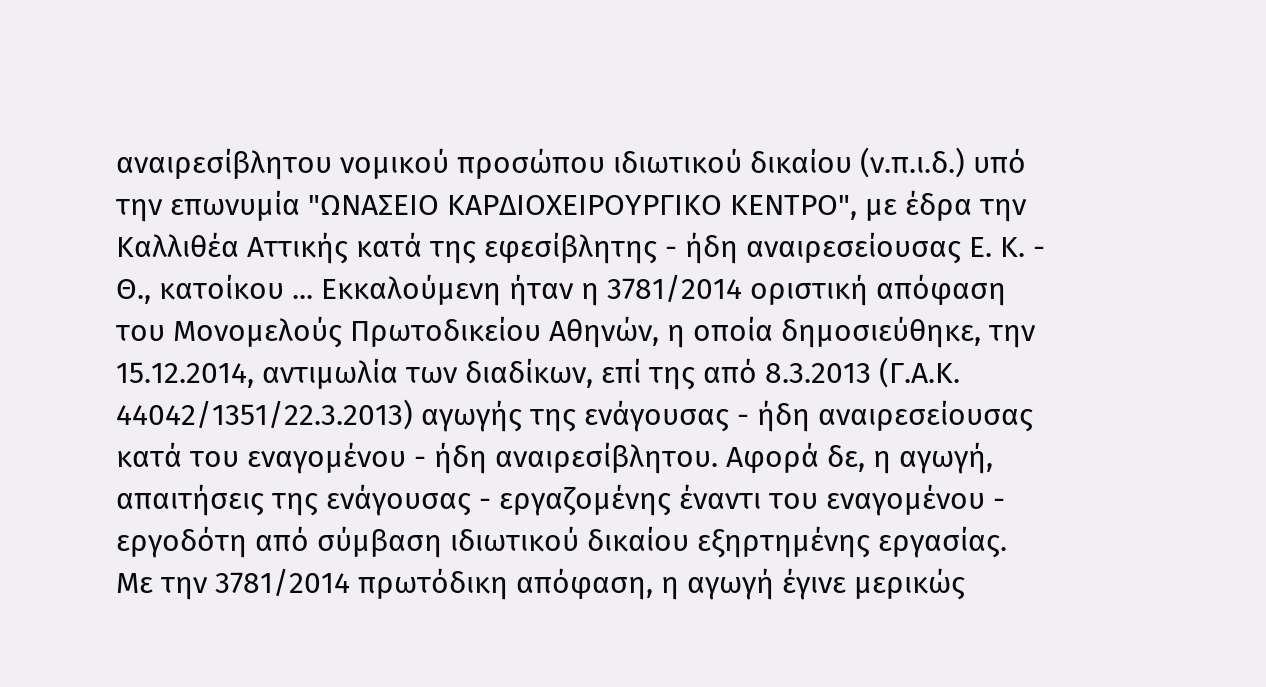αναιρεσίβλητου νομικού προσώπου ιδιωτικού δικαίου (ν.π.ι.δ.) υπό την επωνυμία "ΩΝΑΣΕΙΟ ΚΑΡΔΙΟΧΕΙΡΟΥΡΓΙΚΟ ΚΕΝΤΡΟ", με έδρα την Καλλιθέα Αττικής κατά της εφεσίβλητης - ήδη αναιρεσείουσας Ε. Κ. - Θ., κατοίκου ... Εκκαλούμενη ήταν η 3781/2014 οριστική απόφαση του Μονομελούς Πρωτοδικείου Αθηνών, η οποία δημοσιεύθηκε, την 15.12.2014, αντιμωλία των διαδίκων, επί της από 8.3.2013 (Γ.Α.Κ. 44042/1351/22.3.2013) αγωγής της ενάγουσας - ήδη αναιρεσείουσας κατά του εναγομένου - ήδη αναιρεσίβλητου. Αφορά δε, η αγωγή, απαιτήσεις της ενάγουσας - εργαζομένης έναντι του εναγομένου - εργοδότη από σύμβαση ιδιωτικού δικαίου εξηρτημένης εργασίας. Με την 3781/2014 πρωτόδικη απόφαση, η αγωγή έγινε μερικώς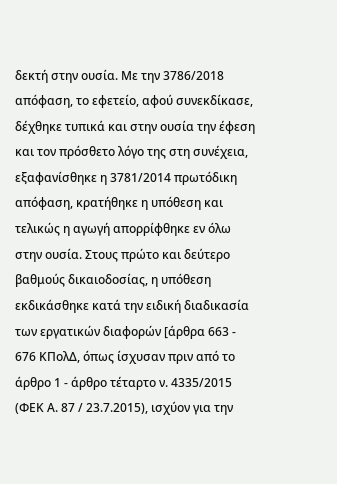δεκτή στην ουσία. Με την 3786/2018 απόφαση, το εφετείο, αφού συνεκδίκασε, δέχθηκε τυπικά και στην ουσία την έφεση και τον πρόσθετο λόγο της στη συνέχεια, εξαφανίσθηκε η 3781/2014 πρωτόδικη απόφαση, κρατήθηκε η υπόθεση και τελικώς η αγωγή απορρίφθηκε εν όλω στην ουσία. Στους πρώτο και δεύτερο βαθμούς δικαιοδοσίας, η υπόθεση εκδικάσθηκε κατά την ειδική διαδικασία των εργατικών διαφορών [άρθρα 663 - 676 ΚΠολΔ, όπως ίσχυσαν πριν από το άρθρο 1 - άρθρο τέταρτο ν. 4335/2015 (ΦΕΚ Α. 87 / 23.7.2015), ισχύον για την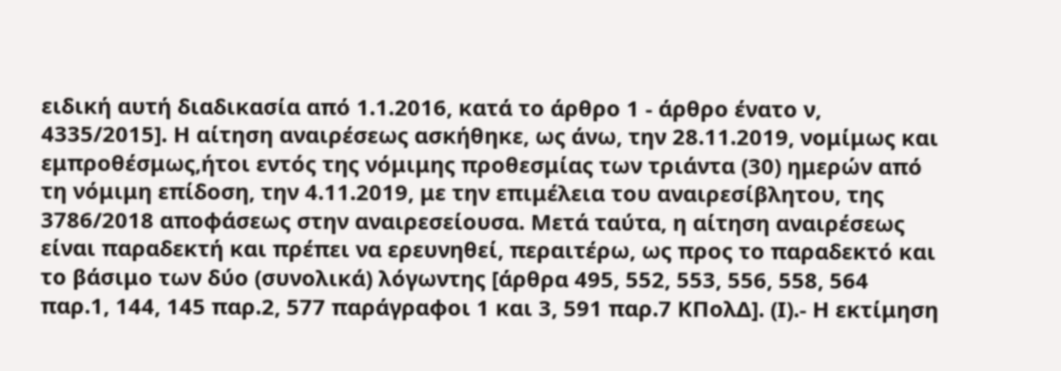ειδική αυτή διαδικασία από 1.1.2016, κατά το άρθρο 1 - άρθρο ένατο ν, 4335/2015]. Η αίτηση αναιρέσεως ασκήθηκε, ως άνω, την 28.11.2019, νομίμως και εμπροθέσμως,ήτοι εντός της νόμιμης προθεσμίας των τριάντα (30) ημερών από τη νόμιμη επίδοση, την 4.11.2019, με την επιμέλεια του αναιρεσίβλητου, της 3786/2018 αποφάσεως στην αναιρεσείουσα. Μετά ταύτα, η αίτηση αναιρέσεως είναι παραδεκτή και πρέπει να ερευνηθεί, περαιτέρω, ως προς το παραδεκτό και το βάσιμο των δύο (συνολικά) λόγωντης [άρθρα 495, 552, 553, 556, 558, 564 παρ.1, 144, 145 παρ.2, 577 παράγραφοι 1 και 3, 591 παρ.7 ΚΠολΔ]. (Ι).- Η εκτίμηση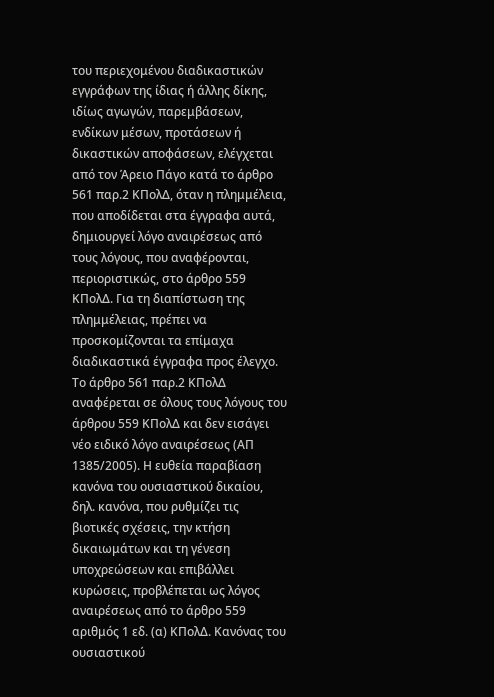του περιεχομένου διαδικαστικών εγγράφων της ίδιας ή άλλης δίκης, ιδίως αγωγών, παρεμβάσεων, ενδίκων μέσων, προτάσεων ή δικαστικών αποφάσεων, ελέγχεται από τον Άρειο Πάγο κατά το άρθρο 561 παρ.2 ΚΠολΔ, όταν η πλημμέλεια, που αποδίδεται στα έγγραφα αυτά, δημιουργεί λόγο αναιρέσεως από τους λόγους, που αναφέρονται, περιοριστικώς, στο άρθρο 559 ΚΠολΔ. Για τη διαπίστωση της πλημμέλειας, πρέπει να προσκομίζονται τα επίμαχα διαδικαστικά έγγραφα προς έλεγχο. Το άρθρο 561 παρ.2 ΚΠολΔ αναφέρεται σε όλους τους λόγους του άρθρου 559 ΚΠολΔ και δεν εισάγει νέο ειδικό λόγο αναιρέσεως (ΑΠ 1385/2005). Η ευθεία παραβίαση κανόνα του ουσιαστικού δικαίου, δηλ. κανόνα, που ρυθμίζει τις βιοτικές σχέσεις, την κτήση δικαιωμάτων και τη γένεση υποχρεώσεων και επιβάλλει κυρώσεις, προβλέπεται ως λόγος αναιρέσεως από το άρθρο 559 αριθμός 1 εδ. (α) ΚΠολΔ. Κανόνας του ουσιαστικού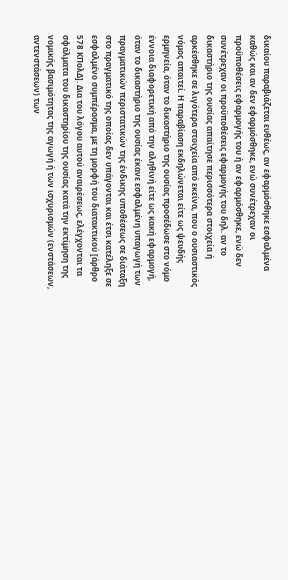δικαίου παραβιάζεται ευθέως, αν εφαρμόσθηκε εσφαλμένα καθώς και αν δεν εφαρμόσθηκε, ενώ συνέτρεχαν οι προϋποθέσεις εφαρμογής του ή αν εφαρμόσθηκε, ενώ δεν συνέτρεχαν οι προϋποθέσεις εφαρμογής του δηλ. αν το δικαστήριο της ουσίας απαίτησε περισσότερα στοιχεία ή αρκέσθηκε σε λιγότερα στοιχεία από εκείνα, που ο ουσιαστικός νόμος απαιτεί. Η παραβίαση εκδηλώνεται είτε ως ψευδής ερμηνεία, όταν το δικαστήριο της ουσίας προσέδωσε στο νόμο έννοια διαφορετική από την αληθινή είτε ως κακή εφαρμογή, όταν το δικαστήριο της ουσίας έκανε εσφαλμένη υπαγωγή των πραγματικών περιστατικών της ένδικης υποθέσεως σε διάταξη στο πραγματικό της οποίας δεν υπάγονται και έτσι κατέληξε σε εσφαλμένο συμπέρασμα, με τη μορφή του διατακτικού [άρθρο 578 ΚΠολΔ]. Δια του λόγου αυτού αναιρέσεως, ελέγχονται τα σφάλματα του δικαστηρίου της ουσίας κατά την εκτίμηση της νομικής βασιμότητας της αγωγή ή των ισχυρισμών (ενστάσεων, αντενστάσεων) των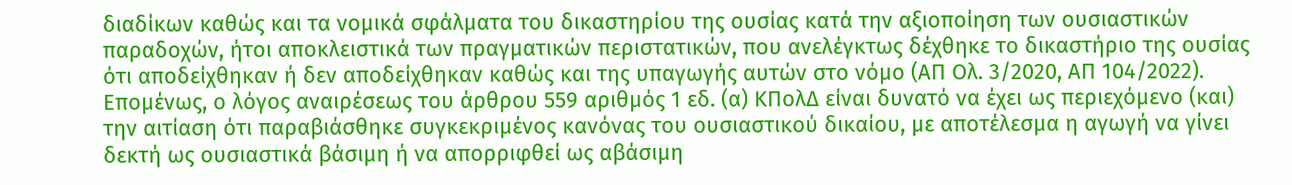διαδίκων καθώς και τα νομικά σφάλματα του δικαστηρίου της ουσίας κατά την αξιοποίηση των ουσιαστικών παραδοχών, ήτοι αποκλειστικά των πραγματικών περιστατικών, που ανελέγκτως δέχθηκε το δικαστήριο της ουσίας ότι αποδείχθηκαν ή δεν αποδείχθηκαν καθώς και της υπαγωγής αυτών στο νόμο (ΑΠ Oλ. 3/2020, ΑΠ 104/2022). Επομένως, ο λόγος αναιρέσεως του άρθρου 559 αριθμός 1 εδ. (α) ΚΠολΔ είναι δυνατό να έχει ως περιεχόμενο (και) την αιτίαση ότι παραβιάσθηκε συγκεκριμένος κανόνας του ουσιαστικού δικαίου, με αποτέλεσμα η αγωγή να γίνει δεκτή ως ουσιαστικά βάσιμη ή να απορριφθεί ως αβάσιμη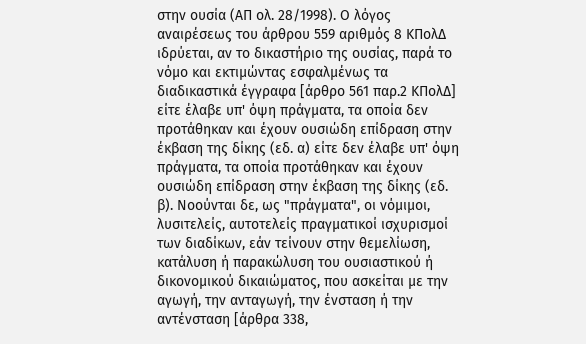στην ουσία (ΑΠ ολ. 28/1998). Ο λόγος αναιρέσεως του άρθρου 559 αριθμός 8 ΚΠολΔ ιδρύεται, αν το δικαστήριο της ουσίας, παρά το νόμο και εκτιμώντας εσφαλμένως τα διαδικαστικά έγγραφα [άρθρο 561 παρ.2 ΚΠολΔ] είτε έλαβε υπ' όψη πράγματα, τα οποία δεν προτάθηκαν και έχουν ουσιώδη επίδραση στην έκβαση της δίκης (εδ. α) είτε δεν έλαβε υπ' όψη πράγματα, τα οποία προτάθηκαν και έχουν ουσιώδη επίδραση στην έκβαση της δίκης (εδ. β). Νοούνται δε, ως "πράγματα", οι νόμιμοι, λυσιτελείς, αυτοτελείς πραγματικοί ισχυρισμοί των διαδίκων, εάν τείνουν στην θεμελίωση, κατάλυση ή παρακώλυση του ουσιαστικού ή δικονομικού δικαιώματος, που ασκείται με την αγωγή, την ανταγωγή, την ένσταση ή την αντένσταση [άρθρα 338,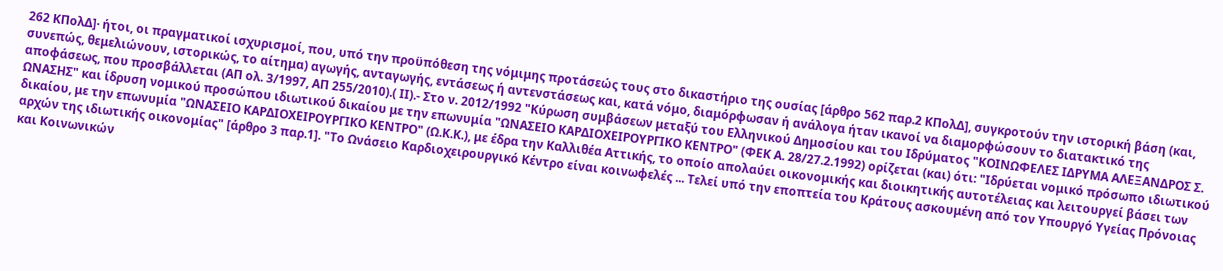262 ΚΠολΔ]· ήτοι, οι πραγματικοί ισχυρισμοί, που, υπό την προϋπόθεση της νόμιμης προτάσεώς τους στο δικαστήριο της ουσίας [άρθρο 562 παρ.2 ΚΠολΔ], συγκροτούν την ιστορική βάση (και, συνεπώς, θεμελιώνουν, ιστορικώς, το αίτημα) αγωγής, ανταγωγής, εντάσεως ή αντενστάσεως και, κατά νόμο, διαμόρφωσαν ή ανάλογα ήταν ικανοί να διαμορφώσουν το διατακτικό της αποφάσεως, που προσβάλλεται (ΑΠ ολ. 3/1997, ΑΠ 255/2010).( ΙΙ).- Στο ν. 2012/1992 "Κύρωση συμβάσεων μεταξύ του Ελληνικού Δημοσίου και του Ιδρύματος "ΚΟΙΝΩΦΕΛΕΣ ΙΔΡΥΜΑ ΑΛΕΞΑΝΔΡΟΣ Σ. ΩΝΑΣΗΣ" και ίδρυση νομικού προσώπου ιδιωτικού δικαίου με την επωνυμία "ΩΝΑΣΕΙΟ ΚΑΡΔΙΟΧΕΙΡΟΥΡΓΙΚΟ ΚΕΝΤΡΟ" (ΦΕΚ Α. 28/27.2.1992) ορίζεται (και) ότι: "Ιδρύεται νομικό πρόσωπο ιδιωτικού δικαίου, με την επωνυμία "ΩΝΑΣΕΙΟ ΚΑΡΔΙΟΧΕΙΡΟΥΡΓΙΚΟ ΚΕΝΤΡΟ" (Ω.Κ.Κ.), με έδρα την Καλλιθέα Αττικής, το οποίο απολαύει οικονομικής και διοικητικής αυτοτέλειας και λειτουργεί βάσει των αρχών της ιδιωτικής οικονομίας" [άρθρο 3 παρ.1]. "Το Ωνάσειο Καρδιοχειρουργικό Κέντρο είναι κοινωφελές ... Τελεί υπό την εποπτεία του Κράτους ασκουμένη από τον Υπουργό Υγείας Πρόνοιας και Κοινωνικών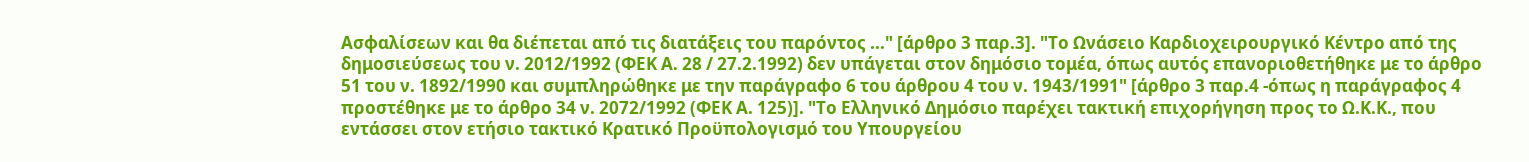Ασφαλίσεων και θα διέπεται από τις διατάξεις του παρόντος ..." [άρθρο 3 παρ.3]. "Το Ωνάσειο Καρδιοχειρουργικό Κέντρο από της δημοσιεύσεως του ν. 2012/1992 (ΦΕΚ Α. 28 / 27.2.1992) δεν υπάγεται στον δημόσιο τομέα, όπως αυτός επανοριοθετήθηκε με το άρθρο 51 του ν. 1892/1990 και συμπληρώθηκε με την παράγραφο 6 του άρθρου 4 του ν. 1943/1991" [άρθρο 3 παρ.4 -όπως η παράγραφος 4 προστέθηκε με το άρθρο 34 ν. 2072/1992 (ΦΕΚ Α. 125)]. "Το Ελληνικό Δημόσιο παρέχει τακτική επιχορήγηση προς το Ω.Κ.Κ., που εντάσσει στον ετήσιο τακτικό Κρατικό Προϋπολογισμό του Υπουργείου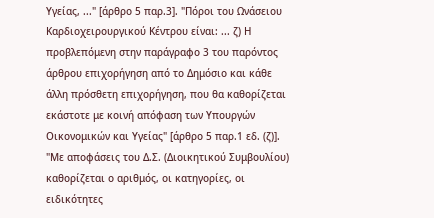Υγείας, ..." [άρθρο 5 παρ.3]. "Πόροι του Ωνάσειου Καρδιοχειρουργικού Κέντρου είναι: ... ζ) Η προβλεπόμενη στην παράγραφο 3 του παρόντος άρθρου επιχορήγηση από το Δημόσιο και κάθε άλλη πρόσθετη επιχορήγηση, που θα καθορίζεται εκάστοτε με κοινή απόφαση των Υπουργών Οικονομικών και Υγείας" [άρθρο 5 παρ.1 εδ. (ζ)]. "Με αποφάσεις του Δ.Σ. (Διοικητικού Συμβουλίου) καθορίζεται ο αριθμός, οι κατηγορίες, οι ειδικότητες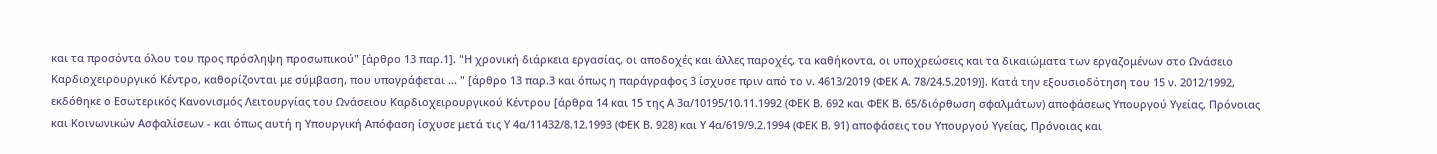και τα προσόντα όλου του προς πρόσληψη προσωπικού" [άρθρο 13 παρ.1]. "Η χρονική διάρκεια εργασίας, οι αποδοχές και άλλες παροχές, τα καθήκοντα, οι υποχρεώσεις και τα δικαιώματα των εργαζομένων στο Ωνάσειο Καρδιοχειρουργικό Κέντρο, καθορίζονται με σύμβαση, που υπογράφεται ... " [άρθρο 13 παρ.3 και όπως η παράγραφος 3 ίσχυσε πριν από το ν. 4613/2019 (ΦΕΚ Α. 78/24.5.2019)]. Κατά την εξουσιοδότηση του 15 ν. 2012/1992, εκδόθηκε ο Εσωτερικός Κανονισμός Λειτουργίας του Ωνάσειου Καρδιοχειρουργικού Κέντρου [άρθρα 14 και 15 της Α 3α/10195/10.11.1992 (ΦΕΚ Β. 692 και ΦΕΚ Β. 65/διόρθωση σφαλμάτων) αποφάσεως Υπουργού Υγείας, Πρόνοιας και Κοινωνικών Ασφαλίσεων - και όπως αυτή η Υπουργική Απόφαση ίσχυσε μετά τις Υ 4α/11432/8.12.1993 (ΦΕΚ Β. 928) και Υ 4α/619/9.2.1994 (ΦΕΚ Β. 91) αποφάσεις του Υπουργού Υγείας, Πρόνοιας και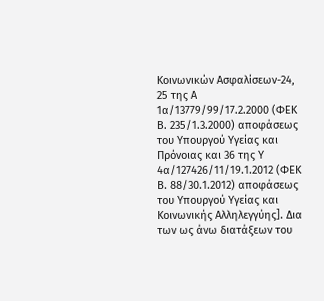Κοινωνικών Ασφαλίσεων-24, 25 της Α 1α/13779/99/17.2.2000 (ΦΕΚ Β. 235/1.3.2000) αποφάσεως του Υπουργού Υγείας και Πρόνοιας και 36 της Υ 4α/127426/11/19.1.2012 (ΦΕΚ Β. 88/30.1.2012) αποφάσεως του Υπουργού Υγείας και Κοινωνικής Αλληλεγγύης]. Δια των ως άνω διατάξεων του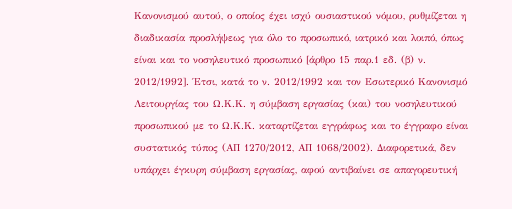Κανονισμού αυτού, ο οποίος έχει ισχύ ουσιαστικού νόμου, ρυθμίζεται η διαδικασία προσλήψεως για όλο το προσωπικό, ιατρικό και λοιπό, όπως είναι και το νοσηλευτικό προσωπικό [άρθρο 15 παρ.1 εδ. (β) ν. 2012/1992]. Έτσι, κατά το ν. 2012/1992 και τον Εσωτερικό Κανονισμό Λειτουργίας του Ω.Κ.Κ. η σύμβαση εργασίας (και) του νοσηλευτικού προσωπικού με το Ω.Κ.Κ. καταρτίζεται εγγράφως και το έγγραφο είναι συστατικός τύπος (ΑΠ 1270/2012, ΑΠ 1068/2002). Διαφορετικά, δεν υπάρχει έγκυρη σύμβαση εργασίας, αφού αντιβαίνει σε απαγορευτική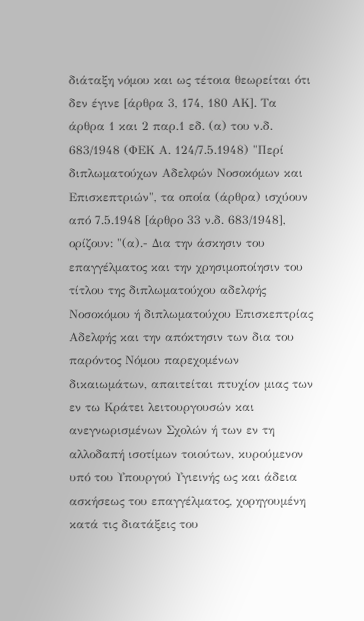διάταξη νόμου και ως τέτοια θεωρείται ότι δεν έγινε [άρθρα 3, 174, 180 ΑΚ]. Τα άρθρα 1 και 2 παρ.1 εδ. (α) του ν.δ. 683/1948 (ΦΕΚ Α. 124/7.5.1948) "Περί διπλωματούχων Αδελφών Νοσοκόμων και Επισκεπτριών", τα οποία (άρθρα) ισχύουν από 7.5.1948 [άρθρο 33 ν.δ. 683/1948], ορίζουν: "(α).- Δια την άσκησιν του επαγγέλματος και την χρησιμοποίησιν του τίτλου της διπλωματούχου αδελφής Νοσοκόμου ή διπλωματούχου Επισκεπτρίας Αδελφής και την απόκτησιν των δια του παρόντος Νόμου παρεχομένων δικαιωμάτων, απαιτείται πτυχίον μιας των εν τω Κράτει λειτουργουσών και ανεγνωρισμένων Σχολών ή των εν τη αλλοδαπή ισοτίμων τοιούτων, κυρούμενον υπό του Υπουργού Υγιεινής ως και άδεια ασκήσεως του επαγγέλματος, χορηγουμένη κατά τις διατάξεις του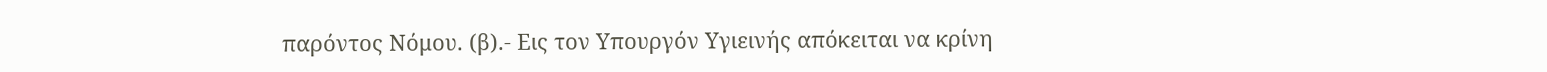παρόντος Νόμου. (β).- Εις τον Υπουργόν Υγιεινής απόκειται να κρίνη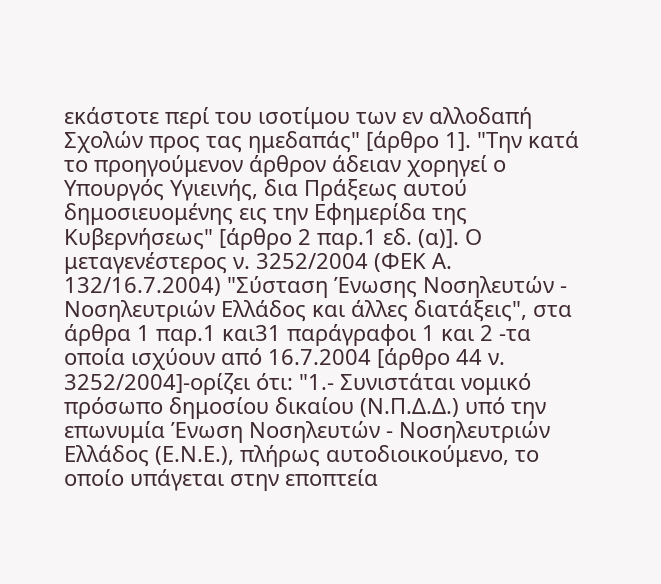εκάστοτε περί του ισοτίμου των εν αλλοδαπή Σχολών προς τας ημεδαπάς" [άρθρο 1]. "Την κατά το προηγούμενον άρθρον άδειαν χορηγεί ο Υπουργός Υγιεινής, δια Πράξεως αυτού δημοσιευομένης εις την Εφημερίδα της Κυβερνήσεως" [άρθρο 2 παρ.1 εδ. (α)]. Ο μεταγενέστερος ν. 3252/2004 (ΦΕΚ Α. 132/16.7.2004) "Σύσταση Ένωσης Νοσηλευτών - Νοσηλευτριών Ελλάδος και άλλες διατάξεις", στα άρθρα 1 παρ.1 και31 παράγραφοι 1 και 2 -τα οποία ισχύουν από 16.7.2004 [άρθρο 44 ν. 3252/2004]-ορίζει ότι: "1.- Συνιστάται νομικό πρόσωπο δημοσίου δικαίου (Ν.Π.Δ.Δ.) υπό την επωνυμία Ένωση Νοσηλευτών - Νοσηλευτριών Ελλάδος (Ε.Ν.Ε.), πλήρως αυτοδιοικούμενο, το οποίο υπάγεται στην εποπτεία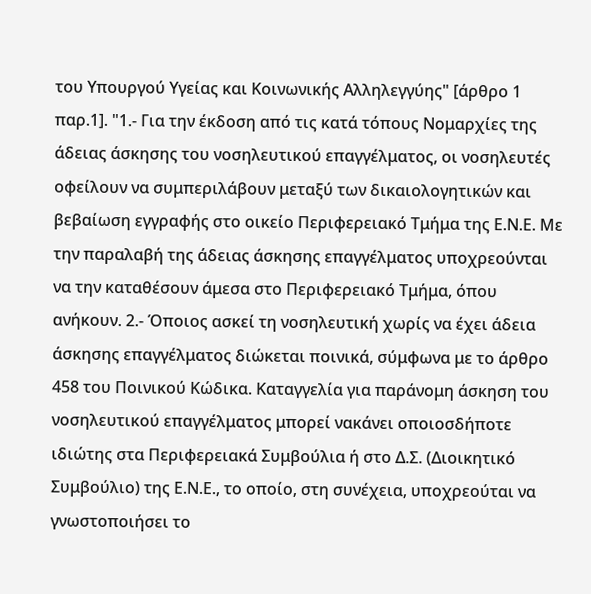του Υπουργού Υγείας και Κοινωνικής Αλληλεγγύης" [άρθρο 1 παρ.1]. "1.- Για την έκδοση από τις κατά τόπους Νομαρχίες της άδειας άσκησης του νοσηλευτικού επαγγέλματος, οι νοσηλευτές οφείλουν να συμπεριλάβουν μεταξύ των δικαιολογητικών και βεβαίωση εγγραφής στο οικείο Περιφερειακό Τμήμα της Ε.Ν.Ε. Με την παραλαβή της άδειας άσκησης επαγγέλματος υποχρεούνται να την καταθέσουν άμεσα στο Περιφερειακό Τμήμα, όπου ανήκουν. 2.- Όποιος ασκεί τη νοσηλευτική χωρίς να έχει άδεια άσκησης επαγγέλματος διώκεται ποινικά, σύμφωνα με το άρθρο 458 του Ποινικού Κώδικα. Καταγγελία για παράνομη άσκηση του νοσηλευτικού επαγγέλματος μπορεί νακάνει οποιοσδήποτε ιδιώτης στα Περιφερειακά Συμβούλια ή στο Δ.Σ. (Διοικητικό Συμβούλιο) της Ε.Ν.Ε., το οποίο, στη συνέχεια, υποχρεούται να γνωστοποιήσει το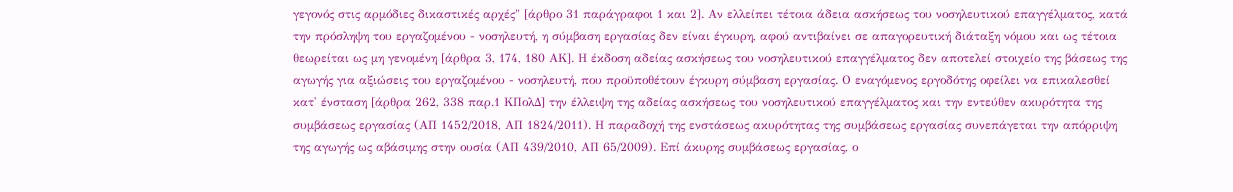γεγονός στις αρμόδιες δικαστικές αρχές" [άρθρο 31 παράγραφοι 1 και 2]. Αν ελλείπει τέτοια άδεια ασκήσεως του νοσηλευτικού επαγγέλματος, κατά την πρόσληψη του εργαζομένου - νοσηλευτή, η σύμβαση εργασίας δεν είναι έγκυρη, αφού αντιβαίνει σε απαγορευτική διάταξη νόμου και ως τέτοια θεωρείται ως μη γενομένη [άρθρα 3, 174, 180 ΑΚ]. Η έκδοση αδείας ασκήσεως του νοσηλευτικού επαγγέλματος δεν αποτελεί στοιχείο της βάσεως της αγωγής για αξιώσεις του εργαζομένου - νοσηλευτή, που προϋποθέτουν έγκυρη σύμβαση εργασίας. Ο εναγόμενος εργοδότης οφείλει να επικαλεσθεί κατ' ένσταση [άρθρα 262, 338 παρ.1 ΚΠολΔ] την έλλειψη της αδείας ασκήσεως του νοσηλευτικού επαγγέλματος και την εντεύθεν ακυρότητα της συμβάσεως εργασίας (ΑΠ 1452/2018, ΑΠ 1824/2011). Η παραδοχή της ενστάσεως ακυρότητας της συμβάσεως εργασίας συνεπάγεται την απόρριψη της αγωγής ως αβάσιμης στην ουσία (ΑΠ 439/2010, ΑΠ 65/2009). Επί άκυρης συμβάσεως εργασίας, ο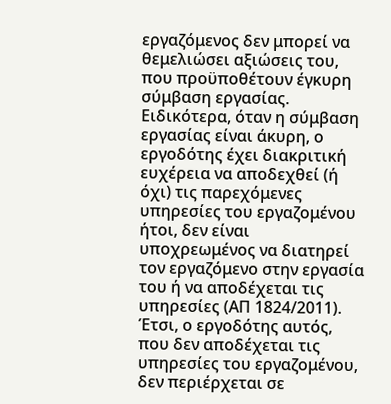εργαζόμενος δεν μπορεί να θεμελιώσει αξιώσεις του, που προϋποθέτουν έγκυρη σύμβαση εργασίας. Ειδικότερα, όταν η σύμβαση εργασίας είναι άκυρη, ο εργοδότης έχει διακριτική ευχέρεια να αποδεχθεί (ή όχι) τις παρεχόμενες υπηρεσίες του εργαζομένου ήτοι, δεν είναι υποχρεωμένος να διατηρεί τον εργαζόμενο στην εργασία του ή να αποδέχεται τις υπηρεσίες (ΑΠ 1824/2011). Έτσι, ο εργοδότης αυτός, που δεν αποδέχεται τις υπηρεσίες του εργαζομένου, δεν περιέρχεται σε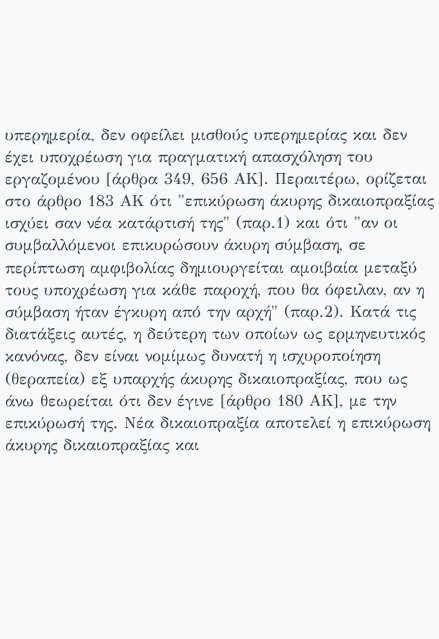υπερημερία, δεν οφείλει μισθούς υπερημερίας και δεν έχει υποχρέωση για πραγματική απασχόληση του εργαζομένου [άρθρα 349, 656 ΑΚ]. Περαιτέρω, ορίζεται στο άρθρο 183 ΑΚ ότι "επικύρωση άκυρης δικαιοπραξίας ισχύει σαν νέα κατάρτισή της" (παρ.1) και ότι "αν οι συμβαλλόμενοι επικυρώσουν άκυρη σύμβαση, σε περίπτωση αμφιβολίας δημιουργείται αμοιβαία μεταξύ τους υποχρέωση για κάθε παροχή, που θα όφειλαν, αν η σύμβαση ήταν έγκυρη από την αρχή" (παρ.2). Κατά τις διατάξεις αυτές, η δεύτερη των οποίων ως ερμηνευτικός κανόνας, δεν είναι νομίμως δυνατή η ισχυροποίηση (θεραπεία) εξ υπαρχής άκυρης δικαιοπραξίας, που ως άνω θεωρείται ότι δεν έγινε [άρθρο 180 ΑΚ], με την επικύρωσή της. Νέα δικαιοπραξία αποτελεί η επικύρωση άκυρης δικαιοπραξίας και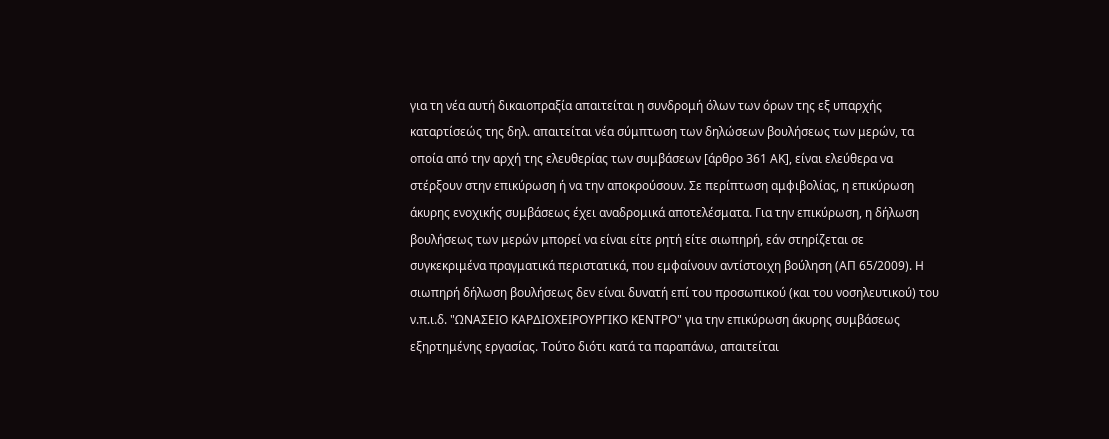για τη νέα αυτή δικαιοπραξία απαιτείται η συνδρομή όλων των όρων της εξ υπαρχής καταρτίσεώς της δηλ. απαιτείται νέα σύμπτωση των δηλώσεων βουλήσεως των μερών, τα οποία από την αρχή της ελευθερίας των συμβάσεων [άρθρο 361 ΑΚ], είναι ελεύθερα να στέρξουν στην επικύρωση ή να την αποκρούσουν. Σε περίπτωση αμφιβολίας, η επικύρωση άκυρης ενοχικής συμβάσεως έχει αναδρομικά αποτελέσματα. Για την επικύρωση, η δήλωση βουλήσεως των μερών μπορεί να είναι είτε ρητή είτε σιωπηρή, εάν στηρίζεται σε συγκεκριμένα πραγματικά περιστατικά, που εμφαίνουν αντίστοιχη βούληση (ΑΠ 65/2009). Η σιωπηρή δήλωση βουλήσεως δεν είναι δυνατή επί του προσωπικού (και του νοσηλευτικού) του ν.π.ι.δ. "ΩΝΑΣΕΙΟ ΚΑΡΔΙΟΧΕΙΡΟΥΡΓΙΚΟ ΚΕΝΤΡΟ" για την επικύρωση άκυρης συμβάσεως εξηρτημένης εργασίας. Τούτο διότι κατά τα παραπάνω, απαιτείται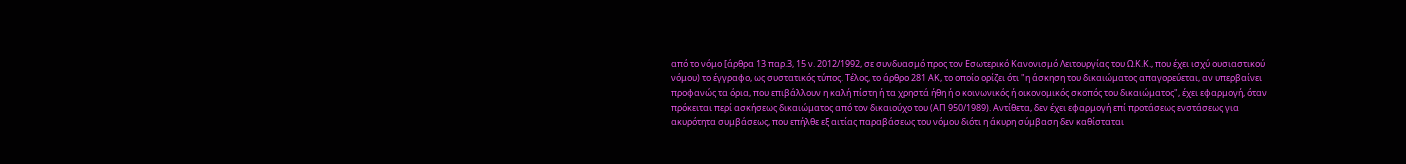από το νόμο [άρθρα 13 παρ.3, 15 ν. 2012/1992, σε συνδυασμό προς τον Εσωτερικό Κανονισμό Λειτουργίας του Ω.Κ.Κ., που έχει ισχύ ουσιαστικού νόμου) το έγγραφο, ως συστατικός τύπος. Τέλος, το άρθρο 281 ΑΚ, το οποίο ορίζει ότι "η άσκηση του δικαιώματος απαγορεύεται, αν υπερβαίνει προφανώς τα όρια, που επιβάλλουν η καλή πίστη ή τα χρηστά ήθη ή ο κοινωνικός ή οικονομικός σκοπός του δικαιώματος", έχει εφαρμογή, όταν πρόκειται περί ασκήσεως δικαιώματος από τον δικαιούχο του (ΑΠ 950/1989). Αντίθετα, δεν έχει εφαρμογή επί προτάσεως ενστάσεως για ακυρότητα συμβάσεως, που επήλθε εξ αιτίας παραβάσεως του νόμου διότι η άκυρη σύμβαση δεν καθίσταται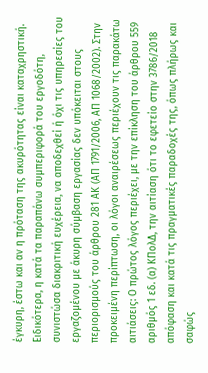έγκυρη, έστω και αν η πρόταση της ακυρότητας είναι καταχρηστική. Ειδικότερα, η κατά τα παραπάνω συμπεριφορά του εργοδότη, συνιστώσα διακριτική ευχέρεια, να αποδεχθεί ή όχι τις υπηρεσίες του εργαζομένου με άκυρη σύμβαση εργασίας δεν υπόκειται στους περιορισμούς του άρθρου 281 ΑΚ (ΑΠ 1791/2006, ΑΠ 1068/2002). Στην προκειμένη περίπτωση, οι λόγοι αναιρέσεως περιέχουν τις παρακάτω αιτιάσεις: Ο πρώτος λόγος περιέχει, με την επίκληση του άρθρου 559 αριθμός 1 εδ. (α) ΚΠολΔ, την αιτίαση ότι το εφετείο στην 3786/2018 απόφαση και κατά τις πραγματικές παραδοχές της, όπως πλήρως και σαφώς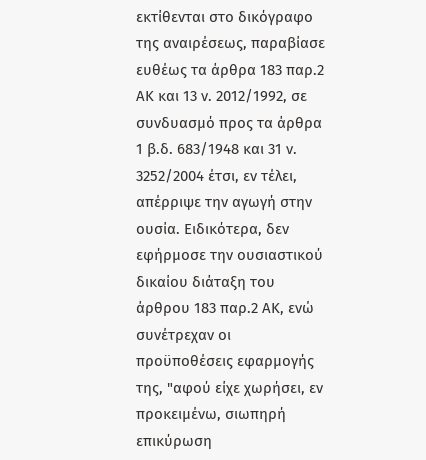εκτίθενται στο δικόγραφο της αναιρέσεως, παραβίασε ευθέως τα άρθρα 183 παρ.2 ΑΚ και 13 ν. 2012/1992, σε συνδυασμό προς τα άρθρα 1 β.δ. 683/1948 και 31 ν. 3252/2004 έτσι, εν τέλει, απέρριψε την αγωγή στην ουσία. Ειδικότερα, δεν εφήρμοσε την ουσιαστικού δικαίου διάταξη του άρθρου 183 παρ.2 ΑΚ, ενώ συνέτρεχαν οι προϋποθέσεις εφαρμογής της, "αφού είχε χωρήσει, εν προκειμένω, σιωπηρή επικύρωση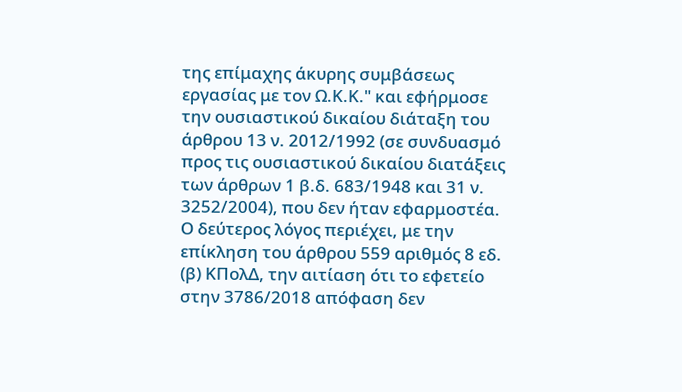της επίμαχης άκυρης συμβάσεως εργασίας με τον Ω.Κ.Κ." και εφήρμοσε την ουσιαστικού δικαίου διάταξη του άρθρου 13 ν. 2012/1992 (σε συνδυασμό προς τις ουσιαστικού δικαίου διατάξεις των άρθρων 1 β.δ. 683/1948 και 31 ν. 3252/2004), που δεν ήταν εφαρμοστέα. Ο δεύτερος λόγος περιέχει, με την επίκληση του άρθρου 559 αριθμός 8 εδ. (β) ΚΠολΔ, την αιτίαση ότι το εφετείο στην 3786/2018 απόφαση δεν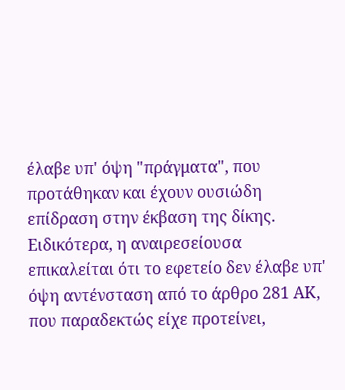έλαβε υπ' όψη "πράγματα", που προτάθηκαν και έχουν ουσιώδη επίδραση στην έκβαση της δίκης. Ειδικότερα, η αναιρεσείουσα επικαλείται ότι το εφετείο δεν έλαβε υπ' όψη αντένσταση από το άρθρο 281 ΑΚ, που παραδεκτώς είχε προτείνει,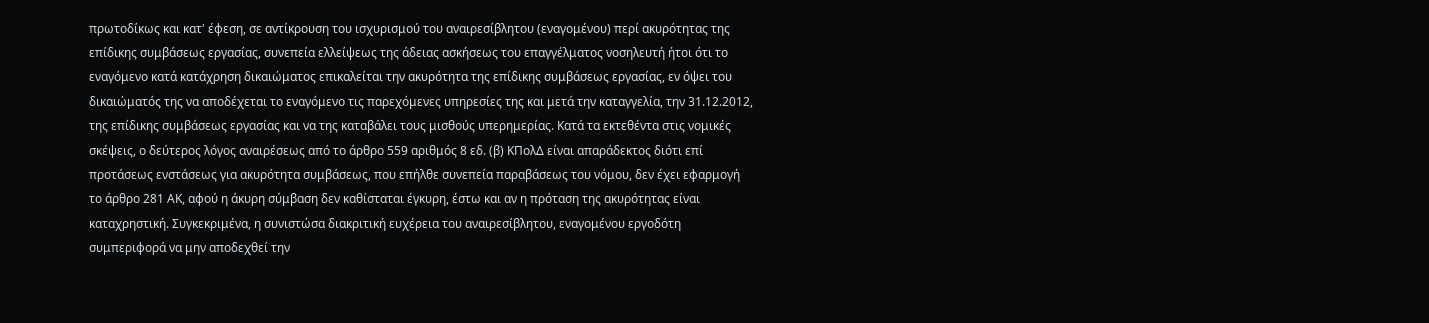πρωτοδίκως και κατ' έφεση, σε αντίκρουση του ισχυρισμού του αναιρεσίβλητου (εναγομένου) περί ακυρότητας της επίδικης συμβάσεως εργασίας, συνεπεία ελλείψεως της άδειας ασκήσεως του επαγγέλματος νοσηλευτή ήτοι ότι το εναγόμενο κατά κατάχρηση δικαιώματος επικαλείται την ακυρότητα της επίδικης συμβάσεως εργασίας, εν όψει του δικαιώματός της να αποδέχεται το εναγόμενο τις παρεχόμενες υπηρεσίες της και μετά την καταγγελία, την 31.12.2012, της επίδικης συμβάσεως εργασίας και να της καταβάλει τους μισθούς υπερημερίας. Κατά τα εκτεθέντα στις νομικές σκέψεις, ο δεύτερος λόγος αναιρέσεως από το άρθρο 559 αριθμός 8 εδ. (β) ΚΠολΔ είναι απαράδεκτος διότι επί προτάσεως ενστάσεως για ακυρότητα συμβάσεως, που επήλθε συνεπεία παραβάσεως του νόμου, δεν έχει εφαρμογή το άρθρο 281 ΑΚ, αφού η άκυρη σύμβαση δεν καθίσταται έγκυρη, έστω και αν η πρόταση της ακυρότητας είναι καταχρηστική. Συγκεκριμένα, η συνιστώσα διακριτική ευχέρεια του αναιρεσίβλητου, εναγομένου εργοδότη συμπεριφορά να μην αποδεχθεί την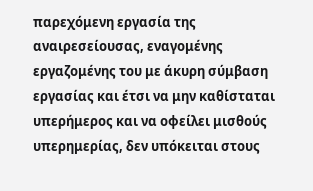παρεχόμενη εργασία της αναιρεσείουσας, εναγομένης εργαζομένης του με άκυρη σύμβαση εργασίας και έτσι να μην καθίσταται υπερήμερος και να οφείλει μισθούς υπερημερίας, δεν υπόκειται στους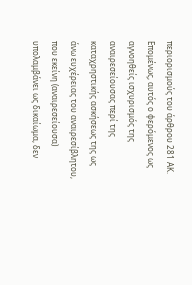περιορισμούς του άρθρου 281 ΑΚ. Επομένως, αυτός ο φερόμενος ως αγνοηθείς ισχυρισμός της αναιρεσείουσας περί της καταχρηστικής ασκήσεως της ως άνω ευχέρειας του αναιρεσίβλητου, που εκείνη (αναιρεσείουσα) υπολαμβάνει ως δικαίωμα, δεν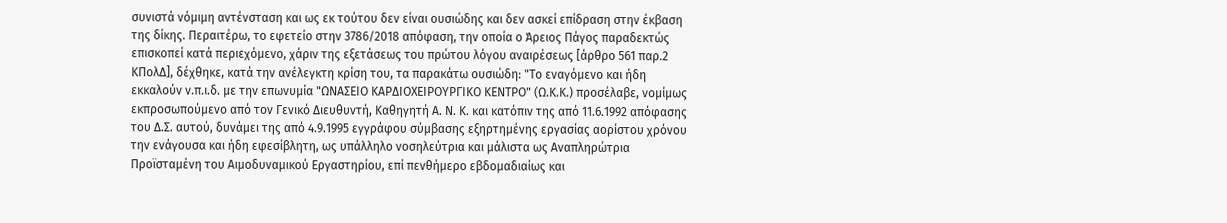συνιστά νόμιμη αντένσταση και ως εκ τούτου δεν είναι ουσιώδης και δεν ασκεί επίδραση στην έκβαση της δίκης. Περαιτέρω, το εφετείο στην 3786/2018 απόφαση, την οποία ο Άρειος Πάγος παραδεκτώς επισκοπεί κατά περιεχόμενο, χάριν της εξετάσεως του πρώτου λόγου αναιρέσεως [άρθρο 561 παρ.2 ΚΠολΔ], δέχθηκε, κατά την ανέλεγκτη κρίση του, τα παρακάτω ουσιώδη: "Το εναγόμενο και ήδη εκκαλούν ν.π.ι.δ. με την επωνυμία "ΩΝΑΣΕΙΟ ΚΑΡΔΙΟΧΕΙΡΟΥΡΓΙΚΟ ΚΕΝΤΡΟ" (Ω.Κ.Κ.) προσέλαβε, νομίμως εκπροσωπούμενο από τον Γενικό Διευθυντή, Καθηγητή Α. Ν. Κ. και κατόπιν της από 11.6.1992 απόφασης του Δ.Σ. αυτού, δυνάμει της από 4.9.1995 εγγράφου σύμβασης εξηρτημένης εργασίας αορίστου χρόνου την ενάγουσα και ήδη εφεσίβλητη, ως υπάλληλο νοσηλεύτρια και μάλιστα ως Αναπληρώτρια Προϊσταμένη του Αιμοδυναμικού Εργαστηρίου, επί πενθήμερο εβδομαδιαίως και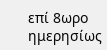επί 8ωρο ημερησίως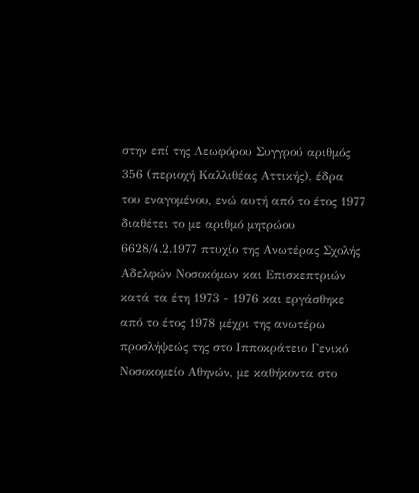στην επί της Λεωφόρου Συγγρού αριθμός 356 (περιοχή Καλλιθέας Αττικής), έδρα του εναγομένου, ενώ αυτή από το έτος 1977 διαθέτει το με αριθμό μητρώου 6628/4.2.1977 πτυχίο της Ανωτέρας Σχολής Αδελφών Νοσοκόμων και Επισκεπτριών κατά τα έτη 1973 - 1976 και εργάσθηκε από το έτος 1978 μέχρι της ανωτέρω προσλήψεώς της στο Ιπποκράτειο Γενικό Νοσοκομείο Αθηνών, με καθήκοντα στο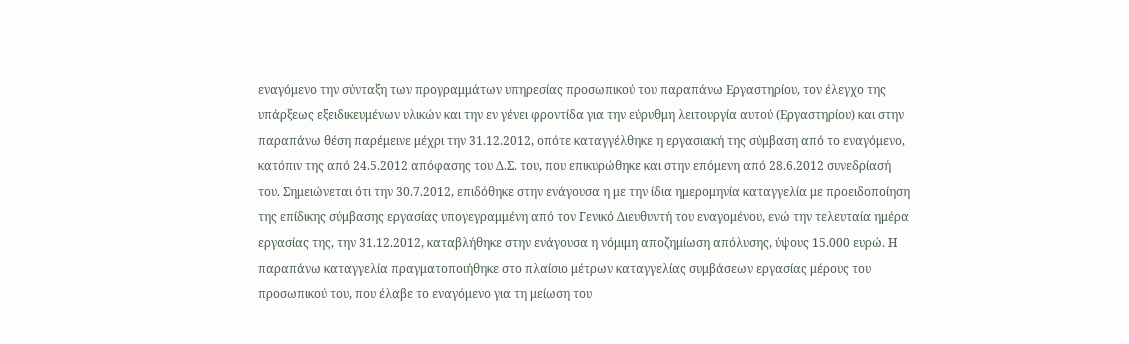εναγόμενο την σύνταξη των προγραμμάτων υπηρεσίας προσωπικού του παραπάνω Εργαστηρίου, τον έλεγχο της υπάρξεως εξειδικευμένων υλικών και την εν γένει φροντίδα για την εύρυθμη λειτουργία αυτού (Εργαστηρίου) και στην παραπάνω θέση παρέμεινε μέχρι την 31.12.2012, οπότε καταγγέλθηκε η εργασιακή της σύμβαση από το εναγόμενο, κατόπιν της από 24.5.2012 απόφασης του Δ.Σ. του, που επικυρώθηκε και στην επόμενη από 28.6.2012 συνεδρίασή του. Σημειώνεται ότι την 30.7.2012, επιδόθηκε στην ενάγουσα η με την ίδια ημερομηνία καταγγελία με προειδοποίηση της επίδικης σύμβασης εργασίας υπογεγραμμένη από τον Γενικό Διευθυντή του εναγομένου, ενώ την τελευταία ημέρα εργασίας της, την 31.12.2012, καταβλήθηκε στην ενάγουσα η νόμιμη αποζημίωση απόλυσης, ύψους 15.000 ευρώ. Η παραπάνω καταγγελία πραγματοποιήθηκε στο πλαίσιο μέτρων καταγγελίας συμβάσεων εργασίας μέρους του προσωπικού του, που έλαβε το εναγόμενο για τη μείωση του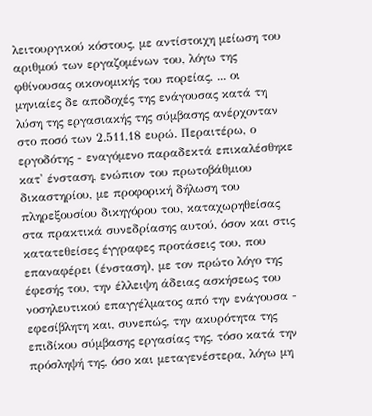λειτουργικού κόστους, με αντίστοιχη μείωση του αριθμού των εργαζομένων του, λόγω της φθίνουσας οικονομικής του πορείας, ... οι μηνιαίες δε αποδοχές της ενάγουσας κατά τη λύση της εργασιακής της σύμβασης ανέρχονταν στο ποσό των 2.511,18 ευρώ. Περαιτέρω, ο εργοδότης - εναγόμενο παραδεκτά επικαλέσθηκε κατ' ένσταση, ενώπιον του πρωτοβάθμιου δικαστηρίου, με προφορική δήλωση του πληρεξουσίου δικηγόρου του, καταχωρηθείσας στα πρακτικά συνεδρίασης αυτού, όσον και στις κατατεθείσες έγγραφες προτάσεις του, που επαναφέρει (ένσταση), με τον πρώτο λόγο της έφεσής του, την έλλειψη άδειας ασκήσεως του νοσηλευτικού επαγγέλματος από την ενάγουσα - εφεσίβλητη και, συνεπώς, την ακυρότητα της επιδίκου σύμβασης εργασίας της, τόσο κατά την πρόσληψή της, όσο και μεταγενέστερα, λόγω μη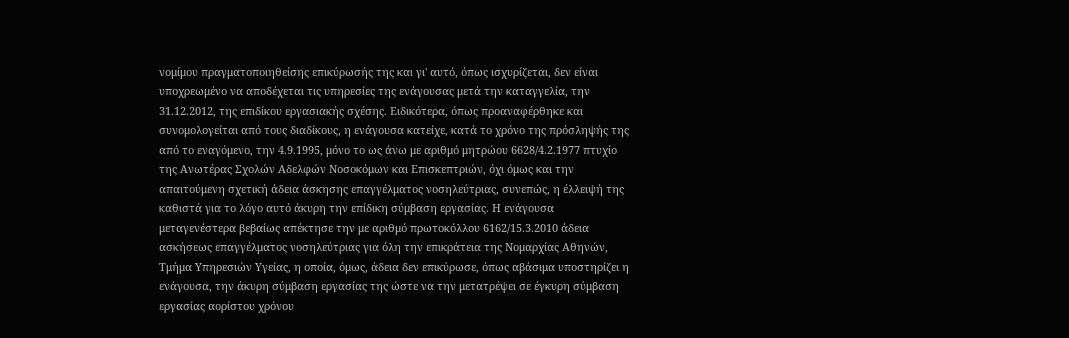νομίμου πραγματοποιηθείσης επικύρωσής της και γι' αυτό, όπως ισχυρίζεται, δεν είναι υποχρεωμένο να αποδέχεται τις υπηρεσίες της ενάγουσας μετά την καταγγελία, την 31.12.2012, της επιδίκου εργασιακής σχέσης. Ειδικότερα, όπως προαναφέρθηκε και συνομολογείται από τους διαδίκους, η ενάγουσα κατείχε, κατά το χρόνο της πρόσληψής της από το εναγόμενο, την 4.9.1995, μόνο το ως άνω με αριθμό μητρώου 6628/4.2.1977 πτυχίο της Ανωτέρας Σχολών Αδελφών Νοσοκόμων και Επισκεπτριών, όχι όμως και την απαιτούμενη σχετική άδεια άσκησης επαγγέλματος νοσηλεύτριας, συνεπώς, η έλλειψή της καθιστά για το λόγο αυτό άκυρη την επίδικη σύμβαση εργασίας. Η ενάγουσα μεταγενέστερα βεβαίως απέκτησε την με αριθμό πρωτοκόλλου 6162/15.3.2010 άδεια ασκήσεως επαγγέλματος νοσηλεύτριας για όλη την επικράτεια της Νομαρχίας Αθηνών, Τμήμα Υπηρεσιών Υγείας, η οποία, όμως, άδεια δεν επικύρωσε, όπως αβάσιμα υποστηρίζει η ενάγουσα, την άκυρη σύμβαση εργασίας της ώστε να την μετατρέψει σε έγκυρη σύμβαση εργασίας αορίστου χρόνου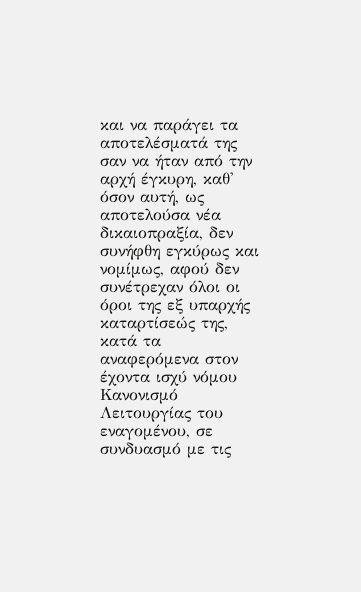και να παράγει τα αποτελέσματά της σαν να ήταν από την αρχή έγκυρη, καθ' όσον αυτή, ως αποτελούσα νέα δικαιοπραξία, δεν συνήφθη εγκύρως και νομίμως, αφού δεν συνέτρεχαν όλοι οι όροι της εξ υπαρχής καταρτίσεώς της, κατά τα αναφερόμενα στον έχοντα ισχύ νόμου Κανονισμό Λειτουργίας του εναγομένου, σε συνδυασμό με τις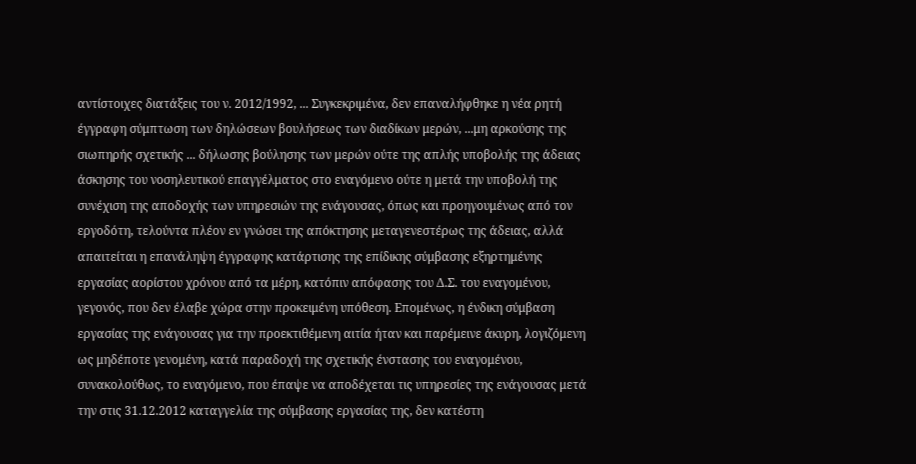αντίστοιχες διατάξεις του ν. 2012/1992, ... Συγκεκριμένα, δεν επαναλήφθηκε η νέα ρητή έγγραφη σύμπτωση των δηλώσεων βουλήσεως των διαδίκων μερών, ...μη αρκούσης της σιωπηρής σχετικής ... δήλωσης βούλησης των μερών ούτε της απλής υποβολής της άδειας άσκησης του νοσηλευτικού επαγγέλματος στο εναγόμενο ούτε η μετά την υποβολή της συνέχιση της αποδοχής των υπηρεσιών της ενάγουσας, όπως και προηγουμένως από τον εργοδότη, τελούντα πλέον εν γνώσει της απόκτησης μεταγενεστέρως της άδειας, αλλά απαιτείται η επανάληψη έγγραφης κατάρτισης της επίδικης σύμβασης εξηρτημένης εργασίας αορίστου χρόνου από τα μέρη, κατόπιν απόφασης του Δ.Σ. του εναγομένου, γεγονός, που δεν έλαβε χώρα στην προκειμένη υπόθεση. Επομένως, η ένδικη σύμβαση εργασίας της ενάγουσας για την προεκτιθέμενη αιτία ήταν και παρέμεινε άκυρη, λογιζόμενη ως μηδέποτε γενομένη, κατά παραδοχή της σχετικής ένστασης του εναγομένου, συνακολούθως, το εναγόμενο, που έπαψε να αποδέχεται τις υπηρεσίες της ενάγουσας μετά την στις 31.12.2012 καταγγελία της σύμβασης εργασίας της, δεν κατέστη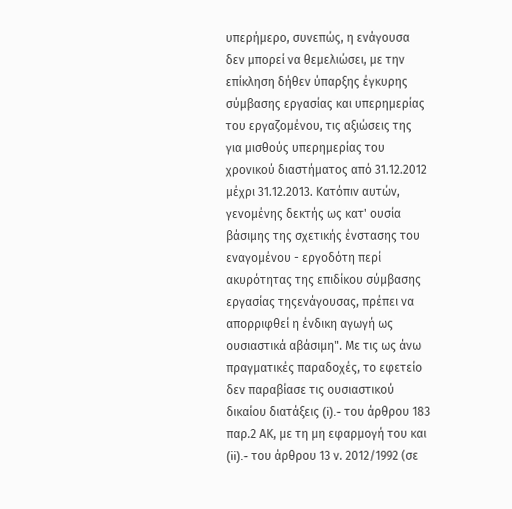υπερήμερο, συνεπώς, η ενάγουσα δεν μπορεί να θεμελιώσει, με την επίκληση δήθεν ύπαρξης έγκυρης σύμβασης εργασίας και υπερημερίας του εργαζομένου, τις αξιώσεις της για μισθούς υπερημερίας του χρονικού διαστήματος από 31.12.2012 μέχρι 31.12.2013. Κατόπιν αυτών, γενομένης δεκτής ως κατ' ουσία βάσιμης της σχετικής ένστασης του εναγομένου - εργοδότη περί ακυρότητας της επιδίκου σύμβασης εργασίας τηςενάγουσας, πρέπει να απορριφθεί η ένδικη αγωγή ως ουσιαστικά αβάσιμη". Με τις ως άνω πραγματικές παραδοχές, το εφετείο δεν παραβίασε τις ουσιαστικού δικαίου διατάξεις (i).- του άρθρου 183 παρ.2 ΑΚ, με τη μη εφαρμογή του και (ii).- του άρθρου 13 ν. 2012/1992 (σε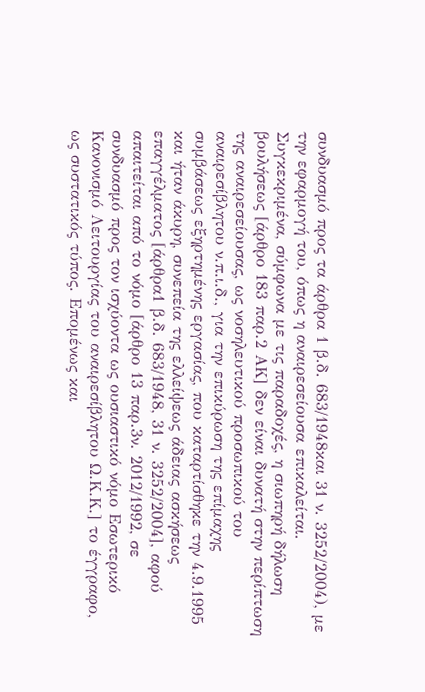συνδυασμό προς τα άρθρα 1 β.δ. 683/1948και 31 ν. 3252/2004), με την εφαρμογή του, όπως η αναιρεσείουσα επικαλείται. Συγκεκριμένα, σύμφωνα με τις παραδοχές, η σιωπηρή δήλωση βουλήσεως [άρθρο 183 παρ.2 ΑΚ] δεν είναι δυνατή στην περίπτωση της αναιρεσείουσας, ως νοσηλευτικού προσωπικού του αναιρεσίβλητου ν.π.ι.δ., για την επικύρωση της επίμαχης συμβάσεως εξηρτημένης εργασίας, που καταρτίσθηκε την 4.9.1995 και ήταν άκυρη, συνεπεία της ελλείψεως άδειας ασκήσεως επαγγέλματος [άρθρα1 β.δ. 683/1948, 31 ν. 3252/2004], αφού απαιτείται από το νόμο [άρθρο 13 παρ.3ν. 2012/1992, σε συνδυασμό προς τον ισχύοντα ως ουσιαστικό νόμο Εσωτερικό Κανονισμό Λειτουργίας του αναιρεσίβλητου Ω.Κ.Κ.] το έγγραφο, ως συστατικός τύπος. Επομένως και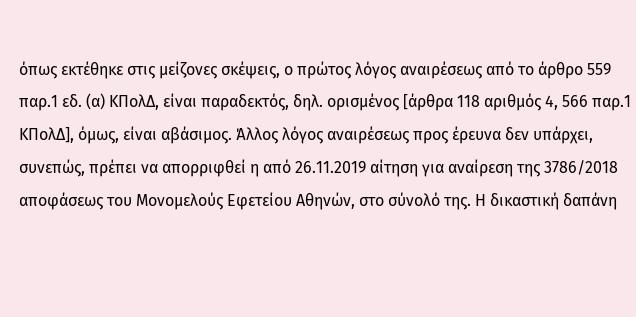όπως εκτέθηκε στις μείζονες σκέψεις, ο πρώτος λόγος αναιρέσεως από το άρθρο 559 παρ.1 εδ. (α) ΚΠολΔ, είναι παραδεκτός, δηλ. ορισμένος [άρθρα 118 αριθμός 4, 566 παρ.1 ΚΠολΔ], όμως, είναι αβάσιμος. Άλλος λόγος αναιρέσεως προς έρευνα δεν υπάρχει, συνεπώς, πρέπει να απορριφθεί η από 26.11.2019 αίτηση για αναίρεση της 3786/2018 αποφάσεως του Μονομελούς Εφετείου Αθηνών, στο σύνολό της. Η δικαστική δαπάνη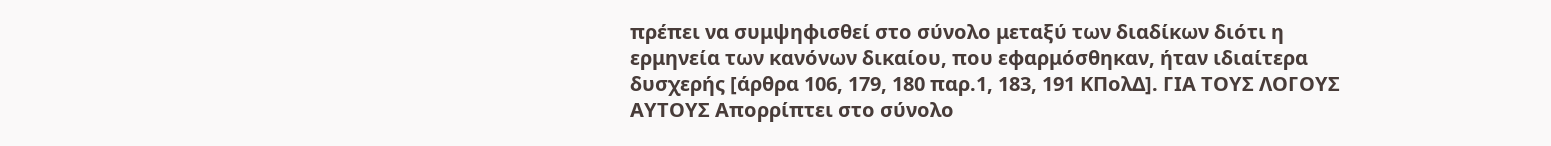πρέπει να συμψηφισθεί στο σύνολο μεταξύ των διαδίκων διότι η ερμηνεία των κανόνων δικαίου, που εφαρμόσθηκαν, ήταν ιδιαίτερα δυσχερής [άρθρα 106, 179, 180 παρ.1, 183, 191 ΚΠολΔ]. ΓΙΑ ΤΟΥΣ ΛΟΓΟΥΣ ΑΥΤΟΥΣ Απορρίπτει στο σύνολο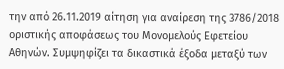την από 26.11.2019 αίτηση για αναίρεση της 3786/2018 οριστικής αποφάσεως του Μονομελούς Εφετείου Αθηνών. Συμψηφίζει τα δικαστικά έξοδα μεταξύ των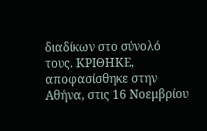διαδίκων στο σύνολό τους. ΚΡΙΘΗΚΕ, αποφασίσθηκε στην Αθήνα, στις 16 Νοεμβρίου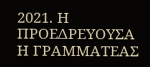2021. Η ΠΡΟΕΔΡΕΥΟΥΣΑ Η ΓΡΑΜΜΑΤΕΑΣ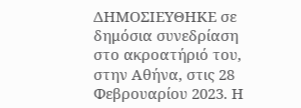ΔΗΜΟΣΙΕΥΘΗΚΕ σε δημόσια συνεδρίαση στο ακροατήριό του, στην Αθήνα, στις 28 Φεβρουαρίου 2023. Η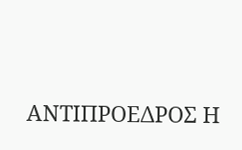ΑΝΤΙΠΡΟΕΔΡΟΣ Η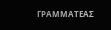ΓΡΑΜΜΑΤΕΑΣ